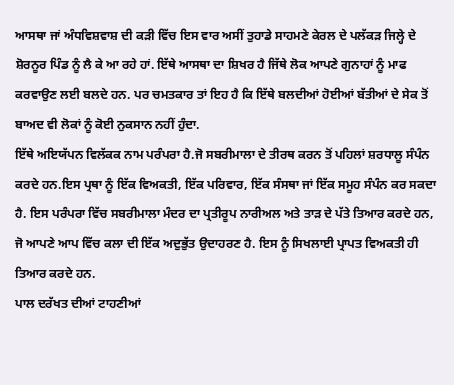ਆਸਥਾ ਜਾਂ ਅੰਧਵਿਸ਼ਵਾਸ਼ ਦੀ ਕੜੀ ਵਿੱਚ ਇਸ ਵਾਰ ਅਸੀਂ ਤੁਹਾਡੇ ਸਾਹਮਣੇ ਕੇਰਲ ਦੇ ਪਲੱਕੜ ਜਿਲ੍ਹੇ ਦੇ ਸ਼ੋਰਨੂਰ ਪਿੰਡ ਨੂੰ ਲੈ ਕੇ ਆ ਰਹੇ ਹਾਂ. ਇੱਥੇ ਆਸਥਾ ਦਾ ਸ਼ਿਖਰ ਹੈ ਜਿੱਥੇ ਲੋਕ ਆਪਣੇ ਗੁਨਾਹਾਂ ਨੂੰ ਮਾਫ ਕਰਵਾਉਣ ਲਈ ਬਲਦੇ ਹਨ. ਪਰ ਚਮਤਕਾਰ ਤਾਂ ਇਹ ਹੈ ਕਿ ਇੱਥੇ ਬਲਦੀਆਂ ਹੋਈਆਂ ਬੱਤੀਆਂ ਦੇ ਸੇਕ ਤੋਂ ਬਾਅਦ ਵੀ ਲੋਕਾਂ ਨੂੰ ਕੋਈ ਨੁਕਸਾਨ ਨਹੀਂ ਹੁੰਦਾ.
ਇੱਥੇ ਅਇਯੱਪਨ ਵਿਲੱਕਕ ਨਾਮ ਪਰੰਪਰਾ ਹੈ.ਜੋ ਸਬਰੀਮਾਲਾ ਦੇ ਤੀਰਥ ਕਰਨ ਤੋਂ ਪਹਿਲਾਂ ਸ਼ਰਧਾਲੂ ਸੰਪੰਨ ਕਰਦੇ ਹਨ.ਇਸ ਪ੍ਰਥਾ ਨੂੰ ਇੱਕ ਵਿਅਕਤੀ, ਇੱਕ ਪਰਿਵਾਰ, ਇੱਕ ਸੰਸਥਾ ਜਾਂ ਇੱਕ ਸਮੂਹ ਸੰਪੰਨ ਕਰ ਸਕਦਾ ਹੈ. ਇਸ ਪਰੰਪਰਾ ਵਿੱਚ ਸਬਰੀਮਾਲਾ ਮੰਦਰ ਦਾ ਪ੍ਰਤੀਰੂਪ ਨਾਰੀਅਲ ਅਤੇ ਤਾੜ ਦੇ ਪੱਤੇ ਤਿਆਰ ਕਰਦੇ ਹਨ, ਜੋ ਆਪਣੇ ਆਪ ਵਿੱਚ ਕਲਾ ਦੀ ਇੱਕ ਅਦੁਭੁੱਤ ਉਦਾਹਰਣ ਹੈ. ਇਸ ਨੂੰ ਸਿਖਲਾਈ ਪ੍ਰਾਪਤ ਵਿਅਕਤੀ ਹੀ ਤਿਆਰ ਕਰਦੇ ਹਨ.
ਪਾਲ ਦਰੱਖਤ ਦੀਆਂ ਟਾਹਣੀਆਂ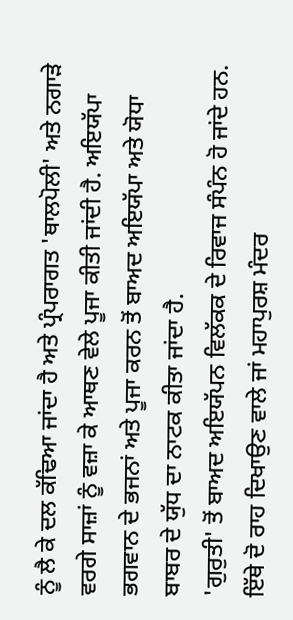ਨੂੰ ਲੈ ਕੇ ਦਲ ਕੱਢਿਆ ਜਾਂਦਾ ਹੈ ਅਤੇ ਪ੍ਰੰਪਰਾਗਤ 'ਥਾਲਪੋਲੀ' ਅਤੇ ਨਗਾੜੇ ਵਰਗੇ ਸਾਜ਼ਾਂ ਨੂੰ ਵਜ਼ਾ ਕੇ ਆਥਣ ਵੇਲੇ ਪੂਜਾ ਕੀਤੀ ਜਾਂਦੀ ਹੈ. ਅਇਯੱਪਾ ਭਗਵਾਨ ਦੇ ਭਜਨਾਂ ਅਤੇ ਪੂਜਾ ਕਰਨ ਤੋਂ ਬਾਅਦ ਅਇਯੱਪਾ ਅਤੇ ਯੋਧਾ ਬਾਬਰ ਦੇ ਯੁੱਧ ਦਾ ਨਾਟਕ ਕੀਤਾ ਜਾਂਦਾ ਹੈ.
'ਗੁਰੁਤੀ' ਤੋਂ ਬਾਅਦ ਅਇਯੱਪਨ ਵਿਲੱਕਕ ਦੇ ਰਿਵਾਜ ਸੰਪੰਨ ਹੋ ਜਾਂਦੇ ਹਨ. ਇੱਥੇ ਦੋ ਰਾਹ ਦਿਖਾਉਣ ਵਾਲੇ ਜਾਂ ਮਹਾਪੁਰਸ਼ ਮੰਦਰ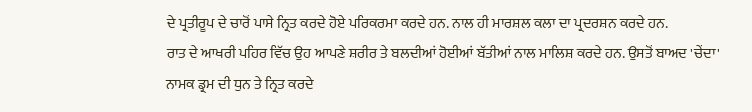ਦੇ ਪ੍ਰਤੀਰੂਪ ਦੇ ਚਾਰੋਂ ਪਾਸੇ ਨ੍ਰਿਤ ਕਰਦੇ ਹੋਏ ਪਰਿਕਰਮਾ ਕਰਦੇ ਹਨ. ਨਾਲ ਹੀ ਮਾਰਸ਼ਲ ਕਲਾ ਦਾ ਪ੍ਰਦਰਸ਼ਨ ਕਰਦੇ ਹਨ.
ਰਾਤ ਦੇ ਆਖਰੀ ਪਹਿਰ ਵਿੱਚ ਉਹ ਆਪਣੇ ਸ਼ਰੀਰ ਤੇ ਬਲਦੀਆਂ ਹੋਈਆਂ ਬੱਤੀਆਂ ਨਾਲ ਮਾਲਿਸ਼ ਕਰਦੇ ਹਨ. ਉਸਤੋਂ ਬਾਅਦ 'ਚੇਂਦਾ' ਨਾਮਕ ਡ੍ਰਮ ਦੀ ਧੁਨ ਤੇ ਨ੍ਰਿਤ ਕਰਦੇ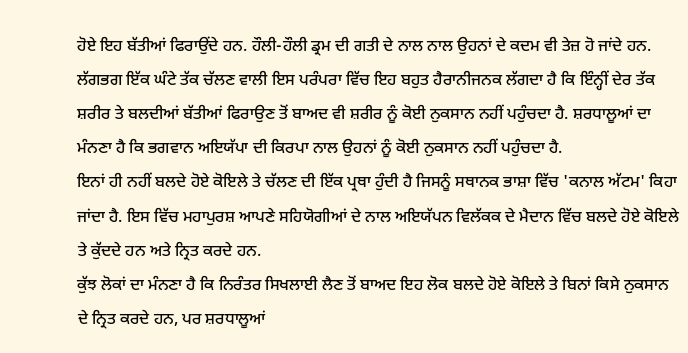ਹੋਏ ਇਹ ਬੱਤੀਆਂ ਫਿਰਾਉਂਦੇ ਹਨ. ਹੌਲੀ-ਹੌਲੀ ਡ੍ਰਮ ਦੀ ਗਤੀ ਦੇ ਨਾਲ ਨਾਲ ਉਹਨਾਂ ਦੇ ਕਦਮ ਵੀ ਤੇਜ਼ ਹੋ ਜਾਂਦੇ ਹਨ.
ਲੱਗਭਗ ਇੱਕ ਘੰਟੇ ਤੱਕ ਚੱਲਣ ਵਾਲੀ ਇਸ ਪਰੰਪਰਾ ਵਿੱਚ ਇਹ ਬਹੁਤ ਹੈਰਾਨੀਜਨਕ ਲੱਗਦਾ ਹੈ ਕਿ ਇੰਨ੍ਹੀਂ ਦੇਰ ਤੱਕ ਸ਼ਰੀਰ ਤੇ ਬਲਦੀਆਂ ਬੱਤੀਆਂ ਫਿਰਾਉਣ ਤੋਂ ਬਾਅਦ ਵੀ ਸ਼ਰੀਰ ਨੂੰ ਕੋਈ ਨੁਕਸਾਨ ਨਹੀਂ ਪਹੁੰਚਦਾ ਹੈ. ਸ਼ਰਧਾਲੂਆਂ ਦਾ ਮੰਨਣਾ ਹੈ ਕਿ ਭਗਵਾਨ ਅਇਯੱਪਾ ਦੀ ਕਿਰਪਾ ਨਾਲ ਉਹਨਾਂ ਨੂੰ ਕੋਈ ਨੁਕਸਾਨ ਨਹੀਂ ਪਹੁੰਚਦਾ ਹੈ.
ਇਨਾਂ ਹੀ ਨਹੀਂ ਬਲਦੇ ਹੋਏ ਕੋਇਲੇ ਤੇ ਚੱਲਣ ਦੀ ਇੱਕ ਪ੍ਰਥਾ ਹੁੰਦੀ ਹੈ ਜਿਸਨੂੰ ਸਥਾਨਕ ਭਾਸ਼ਾ ਵਿੱਚ 'ਕਨਾਲ ਅੱਟਮ' ਕਿਹਾ ਜਾਂਦਾ ਹੈ. ਇਸ ਵਿੱਚ ਮਹਾਪੁਰਸ਼ ਆਪਣੇ ਸਹਿਯੋਗੀਆਂ ਦੇ ਨਾਲ ਅਇਯੱਪਨ ਵਿਲੱਕਕ ਦੇ ਮੈਦਾਨ ਵਿੱਚ ਬਲਦੇ ਹੋਏ ਕੋਇਲੇ ਤੇ ਕੁੱਦਦੇ ਹਨ ਅਤੇ ਨ੍ਰਿਤ ਕਰਦੇ ਹਨ.
ਕੁੱਝ ਲੋਕਾਂ ਦਾ ਮੰਨਣਾ ਹੈ ਕਿ ਨਿਰੰਤਰ ਸਿਖਲਾਈ ਲੈਣ ਤੋਂ ਬਾਅਦ ਇਹ ਲੋਕ ਬਲਦੇ ਹੋਏ ਕੋਇਲੇ ਤੇ ਬਿਨਾਂ ਕਿਸੇ ਨੁਕਸਾਨ ਦੇ ਨ੍ਰਿਤ ਕਰਦੇ ਹਨ, ਪਰ ਸ਼ਰਧਾਲੂਆਂ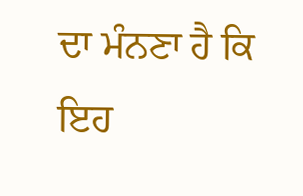ਦਾ ਮੰਨਣਾ ਹੈ ਕਿ ਇਹ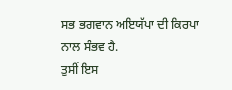ਸਭ ਭਗਵਾਨ ਅਇਯੱਪਾ ਦੀ ਕਿਰਪਾ ਨਾਲ ਸੰਭਵ ਹੈ.
ਤੁਸੀਂ ਇਸ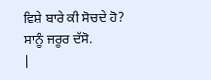ਵਿਸ਼ੇ ਬਾਰੇ ਕੀ ਸੋਚਦੇ ਹੋ? ਸਾਨੂੰ ਜਰੂਰ ਦੱਸੋ.
|